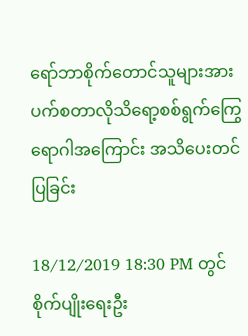ရော်ဘာစိုက်တောင်သူများအား ပက်စတာလိုသိရော့စစ်ရွက်ကြွေရောဂါအကြောင်း အသိပေးတင်ပြခြင်း

18/12/2019 18:30 PM တွင် စိုက်ပျိုးရေးဦး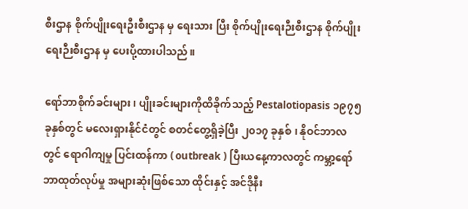စီးဌာန စိုက်ပျိုးရေးဦးစီးဌာန မှ ရေးသား ပြီး စိုက်ပျိုးရေးဉီးစီးဌာန စိုက်ပျိုးရေးဉီးစီးဌာန မှ ပေးပို့ထားပါသည်။

ရော်ဘာစိုက်ခင်းများ၊ ပျိုးခင်းများကိုထိခိုက်သည့် Pestalotiopasis ၁၉၇၅ ခုနှစ်တွင် မလေးရှားနိုင်ငံတွင် စတင်တွေ့ရှိခဲ့ပြီး ၂၀၁၇ ခုနှစ်၊ နိုဝင်ဘာလတွင် ရောဂါကျမှု ပြင်းထန်ကာ ( outbreak ) ပြီးယနေ့ကာလတွင် ကမ္ဘာ့ရော်ဘာထုတ်လုပ်မှု အများဆုံးဖြစ်သော ထိုင်းနှင့် အင်ဒိုနီး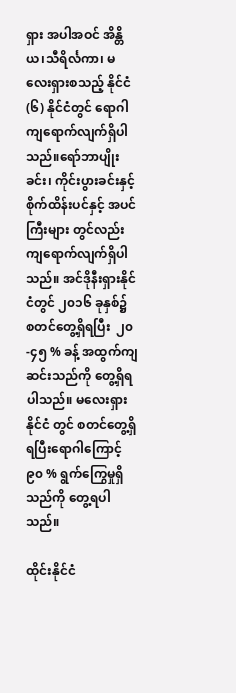ရှား အပါအဝင် အိန္တိယ၊သီရိင်္လကာ၊ မလေးရှားစသည့် နိုင်ငံ (၆) နိုင်ငံတွင် ရောဂါကျရောက်လျက်ရှိပါသည်။ရော်ဘာပျိုးခင်း၊ ကိုင်းပွားခင်းနှင့်စိုက်ထိန်းပင်နှင့် အပင်ကြီးများ တွင်လည်း ကျရောက်လျက်ရှိပါသည်။ အင်ဒိုနီးရှားနိုင်ငံတွင် ၂၀၁၆ ခုနှစ်၌ စတင်တွေ့ရှိရပြီး  ၂၀-၄၅ % ခန့် အထွက်ကျဆင်းသည်ကို တွေ့ရှိရပါသည်။ မလေးရှားနိုင်ငံ တွင် စတင်တွေ့ရှိရပြီးရောဂါကြောင့်၉၀ % ရွက်ကြွေမှုရှိသည်ကို တွေ့ရပါသည်။

ထိုင်းနိုင်ငံ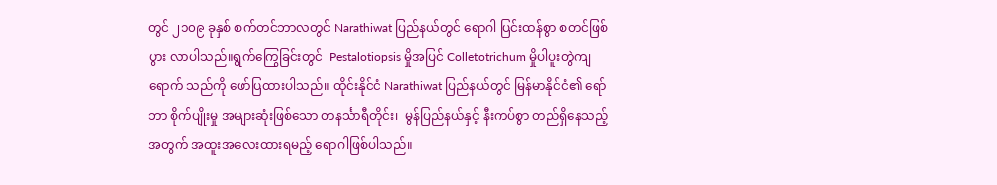တွင် ၂၁၀၉ ခုနှစ် စက်တင်ဘာလတွင် Narathiwat ပြည်နယ်တွင် ရောဂါ ပြင်းထန်စွာ စတင်ဖြစ်ပွား လာပါသည်။ရွက်ကြွေခြင်းတွင်  Pestalotiopsis မှိုအပြင် Colletotrichum မှိုပါပူးတွဲကျရောက် သည်ကို ဖော်ပြထားပါသည်။ ထိုင်းနိုင်ငံ Narathiwat ပြည်နယ်တွင် မြန်မာနိုင်ငံ၏ ရော်ဘာ စိုက်ပျိုးမှု အများဆုံးဖြစ်သော တနင်္သာရီတိုင်း၊  မွန်ပြည်နယ်နှင့် နီးကပ်စွာ တည်ရှိနေသည့် အတွက် အထူးအလေးထားရမည့် ရောဂါဖြစ်ပါသည်။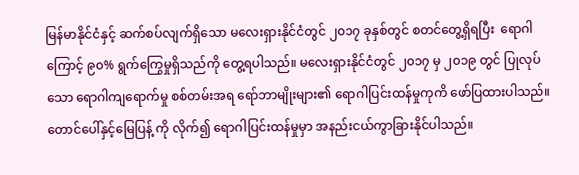မြန်မာနိုင်ငံနှင့် ဆက်စပ်လျက်ရှိသော မလေးရှားနိုင်ငံတွင် ၂၀၁၇ ခုနှစ်တွင် စတင်တွေ့ရှိရပြီး  ရောဂါကြောင့် ၉၀% ရွက်ကြွေမှုရှိသည်ကို တွေ့ရပါသည်။ မလေးရှားနိုင်ငံတွင် ၂၀၁၇ မှ ၂၀၁၉ တွင် ပြုလုပ်သော ရောဂါကျရောက်မှု စစ်တမ်းအရ ရော်ဘာမျိုးများ၏ ရောဂါပြင်းထန်မှုကုကိ ဖော်ပြထားပါသည်။ တောင်ပေါ်နှင့်မြေပြန့် ကို လိုက်၍ ရောဂါပြင်းထန်မှုမှာ အနည်းငယ်ကွာခြားနိုင်ပါသည်။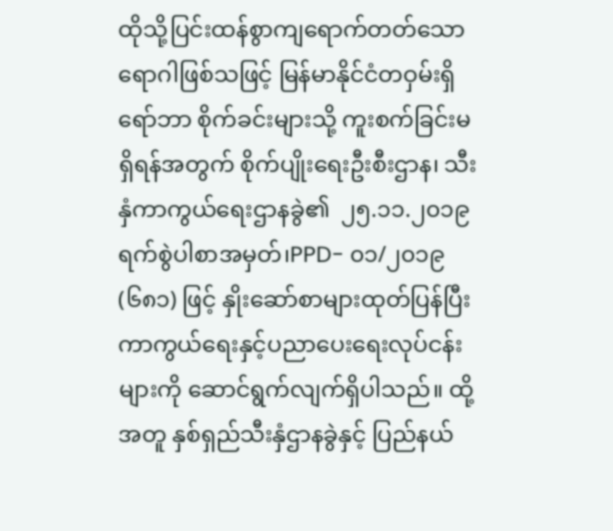ထိုသို့ပြင်းထန်စွာကျရောက်တတ်သော ရောဂါဖြစ်သဖြင့် မြန်မာနိုင်ငံတဝှမ်းရှိ ရော်ဘာ စိုက်ခင်းများသို့ ကူးစက်ခြင်းမရှိရန်အတွက် စိုက်ပျိုးရေးဦးစီးဌာန၊ သီးနှံကာကွယ်ရေးဌာနခွဲ၏  ၂၅.၁၁.၂၀၁၉ ရက်စွဲပါစာအမှတ်၊PPD- ၀၁/၂၀၁၉ (၆၈၁) ဖြင့် နှိုးဆော်စာများထုတ်ပြန်ပြီး ကာကွယ်ရေးနှင့်ပညာပေးရေးလုပ်ငန်းများကို ဆောင်ရွက်လျက်ရှိပါသည်။ ထို့အတူ နှစ်ရှည်သီးနှံဌာနခွဲနှင့် ပြည်နယ်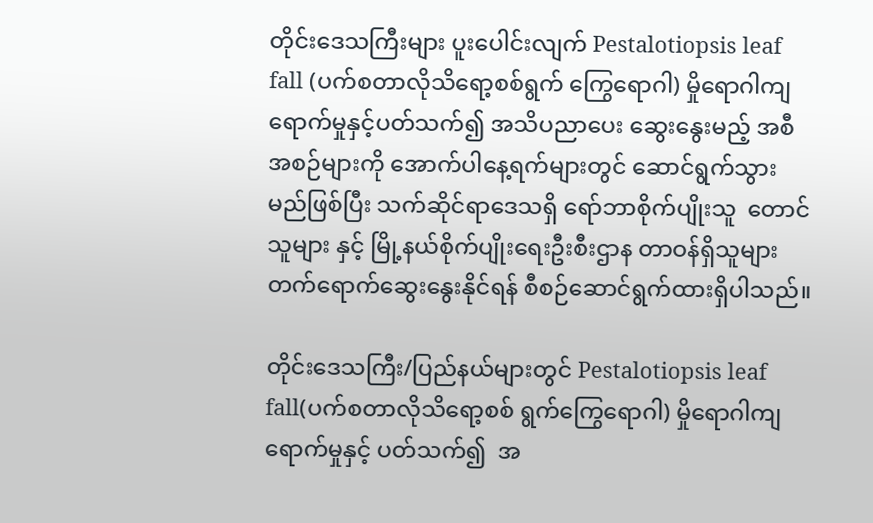တိုင်းဒေသကြီးများ ပူးပေါင်းလျက် Pestalotiopsis leaf fall (ပက်စတာလိုသိရော့စစ်ရွက် ကြွေရောဂါ) မှိုရောဂါကျရောက်မှုနှင့်ပတ်သက်၍ အသိပညာပေး ဆွေးနွေးမည့် အစီအစဉ်များကို အောက်ပါနေ့ရက်များတွင် ဆောင်ရွက်သွားမည်ဖြစ်ပြီး သက်ဆိုင်ရာဒေသရှိ ရော်ဘာစိုက်ပျိုးသူ  တောင်သူများ နှင့် မြို့နယ်စိုက်ပျိုးရေးဦးစီးဌာန တာဝန်ရှိသူများ တက်ရောက်ဆွေးနွေးနိုင်ရန် စီစဉ်ဆောင်ရွက်ထားရှိပါသည်။

တိုင်းဒေသကြီး/ပြည်နယ်များတွင် Pestalotiopsis leaf fall(ပက်စတာလိုသိရော့စစ် ရွက်ကြွေရောဂါ) မှိုရောဂါကျရောက်မှုနှင့် ပတ်သက်၍  အ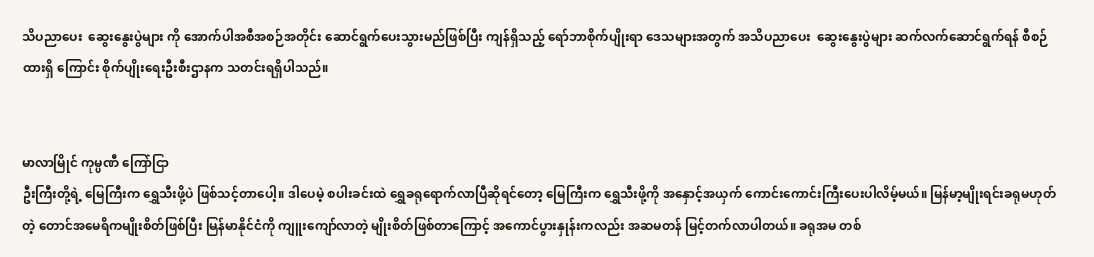သိပညာပေး  ဆွေးနွေးပွဲများ ကို အောက်ပါအစီအစဉ်အတိုင်း ဆောင်ရွက်ပေးသွားမည်ဖြစ်ပြီး ကျန်ရှိသည့် ရော်ဘာစိုက်ပျိုးရာ ဒေသများအတွက် အသိပညာပေး  ဆွေးနွေးပွဲများ ဆက်လက်ဆောင်ရွက်ရန် စီစဉ်ထားရှိ ကြောင်း စိုက်ပျိုးရေးဦးစီးဌာနက သတင်းရရှိပါသည်။


မာလာမြိုင် ကုမ္ပဏီ ကြော်ငြာ
ဦးကြီးတို့ရဲ့ မြေကြီးက ရွှေသီးဖို့ပဲ ဖြစ်သင့်တာပေါ့။ ဒါပေမဲ့ စပါးခင်းထဲ ရွှေခရုရောက်လာပြီဆိုရင်တော့ မြေကြီးက ရွှေသီးဖို့ကို အနှောင့်အယှက် ကောင်းကောင်းကြီးပေးပါလိမ့်မယ်။ မြန်မာ့မျိုးရင်းခရုမဟုတ်တဲ့ တောင်အမေရိကမျိုးစိတ်ဖြစ်ပြီး မြန်မာနိုင်ငံကို ကျူးကျော်လာတဲ့ မျိုးစိတ်ဖြစ်တာကြောင့် အကောင်ပွားနှုန်းကလည်း အဆမတန် မြင့်တက်လာပါတယ်။ ခရုအမ တစ်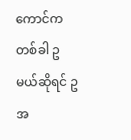ကောင်က တစ်ခါ ဥ မယ်ဆိုရင် ဥအ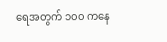ရေအတွက် ၁၀၀ ကနေ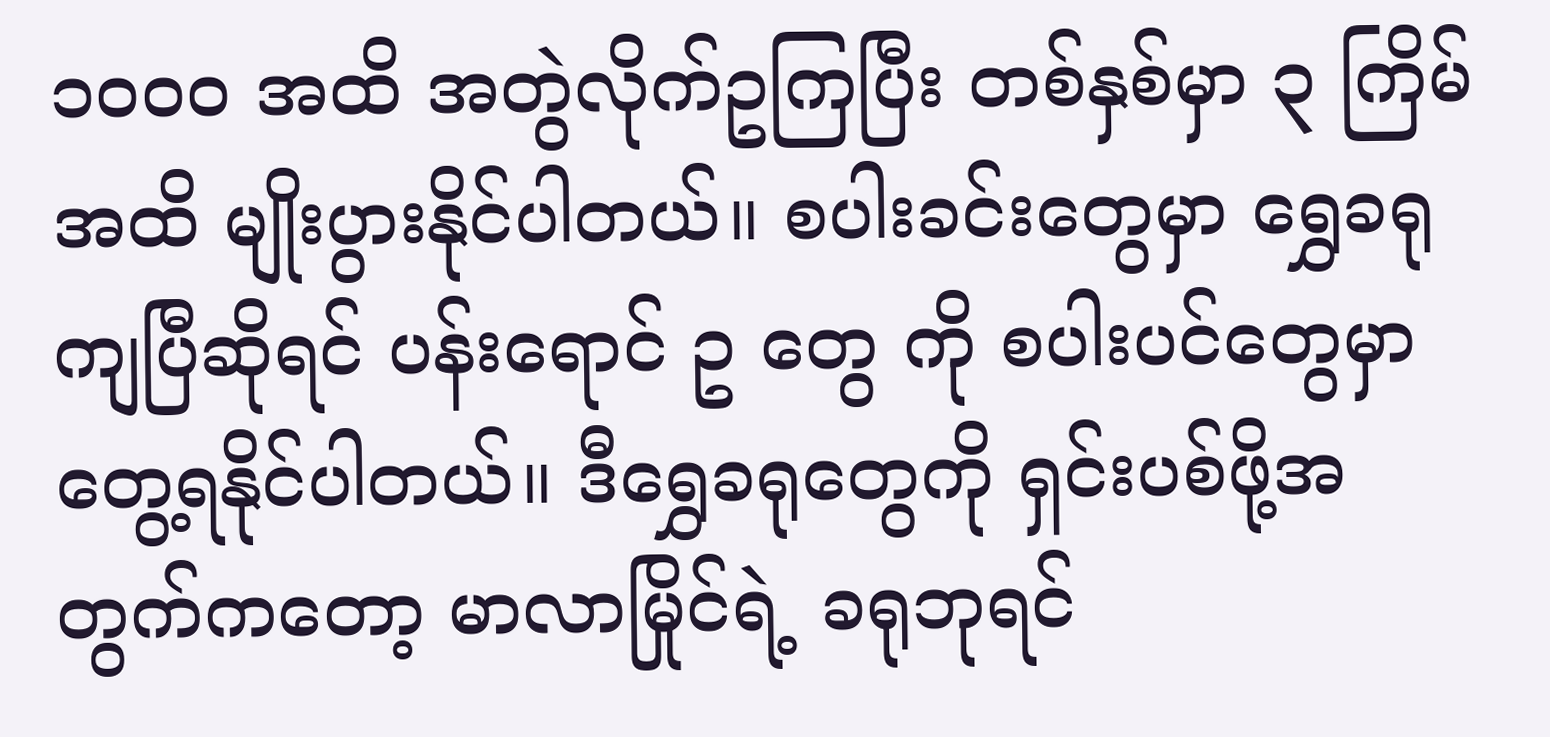၁၀၀၀ အထိ အတွဲလိုက်ဥကြပြီး တစ်နှစ်မှာ ၃ ကြိမ်အထိ မျိုးပွားနိုင်ပါတယ်။ စပါးခင်းတွေမှာ ရွှေခရုကျပြီဆိုရင် ပန်းရောင် ဥ တွေ ကို စပါးပင်တွေမှာ တွေ့ရနိုင်ပါတယ်။ ဒီရွှေခရုတွေကို ရှင်းပစ်ဖို့အတွက်ကတော့ မာလာမြိုင်ရဲ့ ခရုဘုရင်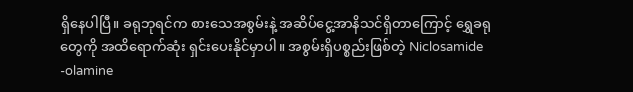ရှိနေပါပြီ။ ခရုဘုရင်က စားသေအစွမ်းနဲ့ အဆိပ်ငွေ့အာနိသင်ရှိတာကြောင့် ရွှေခရုတွေကို အထိရောက်ဆုံး ရှင်းပေးနိုင်မှာပါ။ အစွမ်းရှိပစ္စည်းဖြစ်တဲ့ Niclosamide -olamine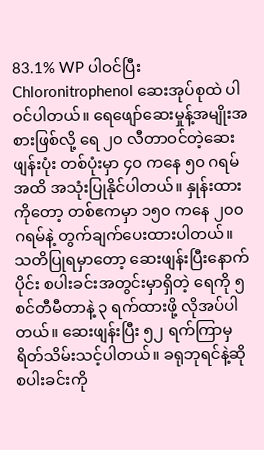83.1% WP ပါဝင်ပြီး Chloronitrophenol ဆေးအုပ်စုထဲ ပါဝင်ပါတယ်။ ရေဖျော်ဆေးမှုန့်အမျိုးအစားဖြစ်လို့ ရေ ၂၀ လီတာဝင်တဲ့ဆေးဖျန်းပုံး တစ်ပုံးမှာ ၄၀ ကနေ ၅၀ ဂရမ်အထိ အသုံးပြုနိုင်ပါတယ်။ နှုန်းထားကိုတော့ တစ်ဧကမှာ ၁၅၀ ကနေ ၂၀၀ ဂရမ်နဲ့ တွက်ချက်ပေးထားပါတယ်။ သတိပြုရမှာတော့ ဆေးဖျန်းပြီးနောက်ပိုင်း စပါးခင်းအတွင်းမှာရှိတဲ့ ရေကို ၅ စင်တီမီတာနဲ့ ၃ ရက်ထားဖို့ လိုအပ်ပါတယ်။ ဆေးဖျန်းပြီး ၅၂ ရက်ကြာမှ ရိတ်သိမ်းသင့်ပါတယ်။ ခရုဘုရင်နဲ့ဆို စပါးခင်းကို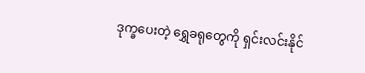ဒုက္ခပေးတဲ့ ရွှေခရုတွေကို ရှင်းလင်းနိုင်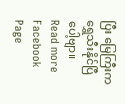ပြီး မြေကြီးက ရွှေသီးနိုင်ပြီပေါ့ဗျာ။
Read more Facebook Page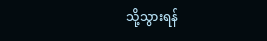သို့သွားရန်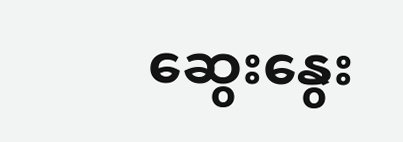ဆွေးနွေး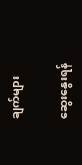ချက်များ

ဆွေးနွေးရန်